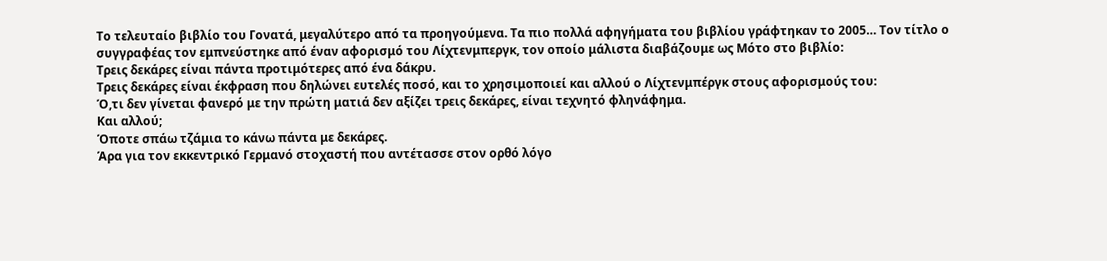Το τελευταίο βιβλίο του Γονατά, μεγαλύτερο από τα προηγούμενα. Τα πιο πολλά αφηγήματα του βιβλίου γράφτηκαν το 2005… Τον τίτλο ο συγγραφέας τον εμπνεύστηκε από έναν αφορισμό του Λίχτενμπεργκ, τον οποίο μάλιστα διαβάζουμε ως Μότο στο βιβλίο:
Τρεις δεκάρες είναι πάντα προτιμότερες από ένα δάκρυ.
Τρεις δεκάρες είναι έκφραση που δηλώνει ευτελές ποσό, και το χρησιμοποιεί και αλλού ο Λίχτενμπέργκ στους αφορισμούς του:
Ό,τι δεν γίνεται φανερό με την πρώτη ματιά δεν αξίζει τρεις δεκάρες, είναι τεχνητό φληνάφημα.
Και αλλού;
Όποτε σπάω τζάμια το κάνω πάντα με δεκάρες.
Άρα για τον εκκεντρικό Γερμανό στοχαστή που αντέτασσε στον ορθό λόγο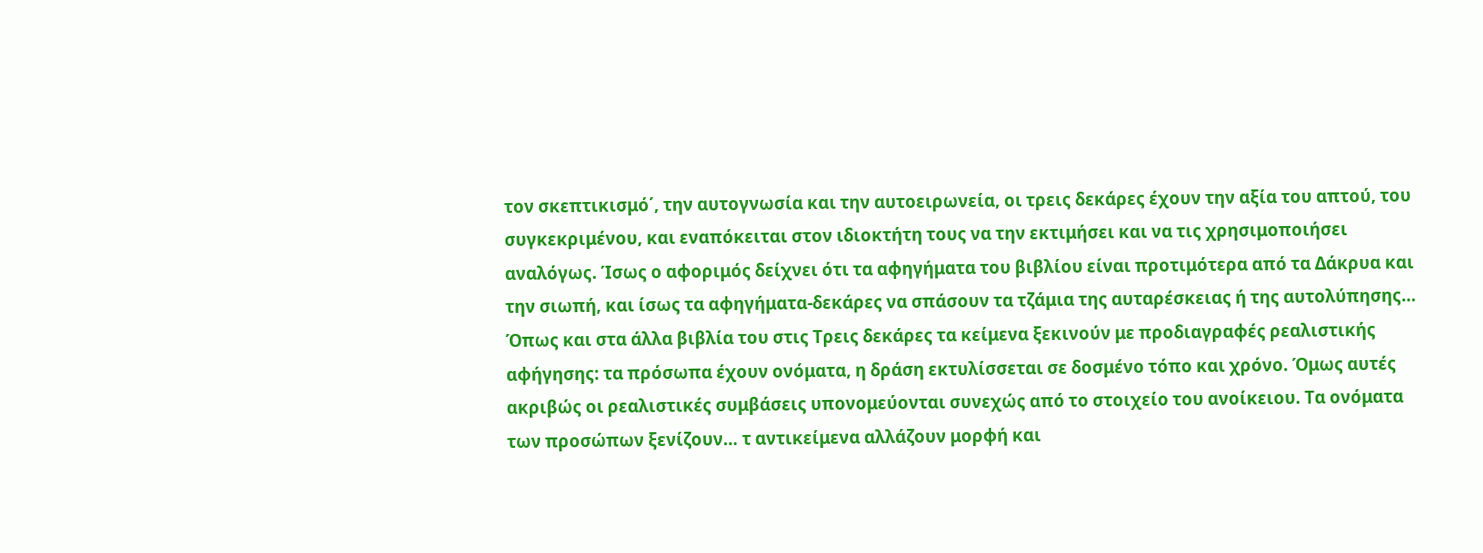τον σκεπτικισμό΄, την αυτογνωσία και την αυτοειρωνεία, οι τρεις δεκάρες έχουν την αξία του απτού, του συγκεκριμένου, και εναπόκειται στον ιδιοκτήτη τους να την εκτιμήσει και να τις χρησιμοποιήσει αναλόγως. Ίσως ο αφοριμός δείχνει ότι τα αφηγήματα του βιβλίου είναι προτιμότερα από τα Δάκρυα και την σιωπή, και ίσως τα αφηγήματα-δεκάρες να σπάσουν τα τζάμια της αυταρέσκειας ή της αυτολύπησης…
Όπως και στα άλλα βιβλία του στις Τρεις δεκάρες τα κείμενα ξεκινούν με προδιαγραφές ρεαλιστικής αφήγησης: τα πρόσωπα έχουν ονόματα, η δράση εκτυλίσσεται σε δοσμένο τόπο και χρόνο. Όμως αυτές ακριβώς οι ρεαλιστικές συμβάσεις υπονομεύονται συνεχώς από το στοιχείο του ανοίκειου. Τα ονόματα των προσώπων ξενίζουν… τ αντικείμενα αλλάζουν μορφή και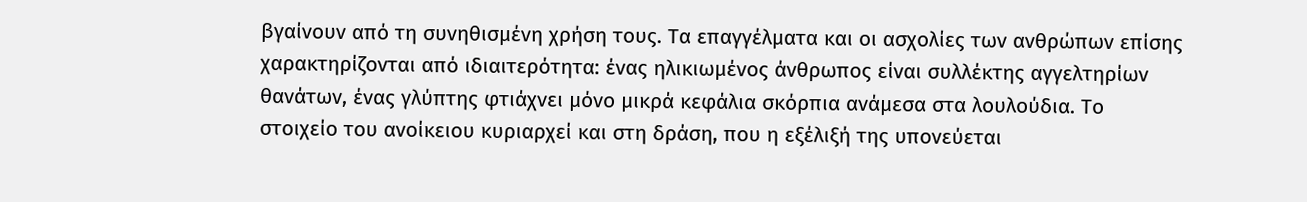βγαίνουν από τη συνηθισμένη χρήση τους. Τα επαγγέλματα και οι ασχολίες των ανθρώπων επίσης χαρακτηρίζονται από ιδιαιτερότητα: ένας ηλικιωμένος άνθρωπος είναι συλλέκτης αγγελτηρίων θανάτων, ένας γλύπτης φτιάχνει μόνο μικρά κεφάλια σκόρπια ανάμεσα στα λουλούδια. Το στοιχείο του ανοίκειου κυριαρχεί και στη δράση, που η εξέλιξή της υπονεύεται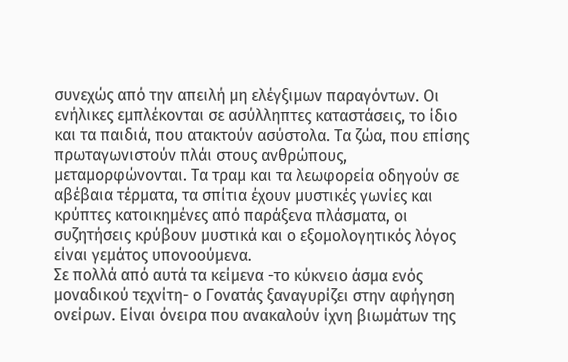συνεχώς από την απειλή μη ελέγξιμων παραγόντων. Οι ενήλικες εμπλέκονται σε ασύλληπτες καταστάσεις, το ίδιο και τα παιδιά, που ατακτούν ασύστολα. Τα ζώα, που επίσης πρωταγωνιστούν πλάι στους ανθρώπους, μεταμορφώνονται. Τα τραμ και τα λεωφορεία οδηγούν σε αβέβαια τέρματα, τα σπίτια έχουν μυστικές γωνίες και κρύπτες κατοικημένες από παράξενα πλάσματα, οι συζητήσεις κρύβουν μυστικά και ο εξομολογητικός λόγος είναι γεμάτος υπονοούμενα.
Σε πολλά από αυτά τα κείμενα -το κύκνειο άσμα ενός μοναδικού τεχνίτη- ο Γονατάς ξαναγυρίζει στην αφήγηση ονείρων. Είναι όνειρα που ανακαλούν ίχνη βιωμάτων της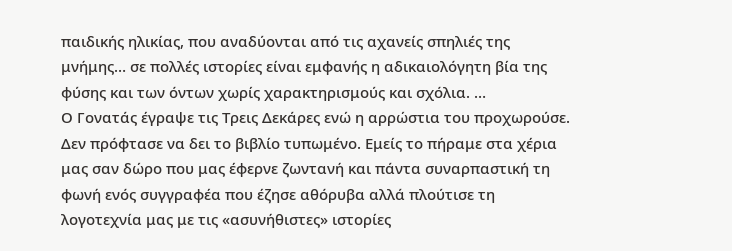παιδικής ηλικίας, που αναδύονται από τις αχανείς σπηλιές της μνήμης… σε πολλές ιστορίες είναι εμφανής η αδικαιολόγητη βία της φύσης και των όντων χωρίς χαρακτηρισμούς και σχόλια. …
Ο Γονατάς έγραψε τις Τρεις Δεκάρες ενώ η αρρώστια του προχωρούσε. Δεν πρόφτασε να δει το βιβλίο τυπωμένο. Εμείς το πήραμε στα χέρια μας σαν δώρο που μας έφερνε ζωντανή και πάντα συναρπαστική τη φωνή ενός συγγραφέα που έζησε αθόρυβα αλλά πλούτισε τη λογοτεχνία μας με τις «ασυνήθιστες» ιστορίες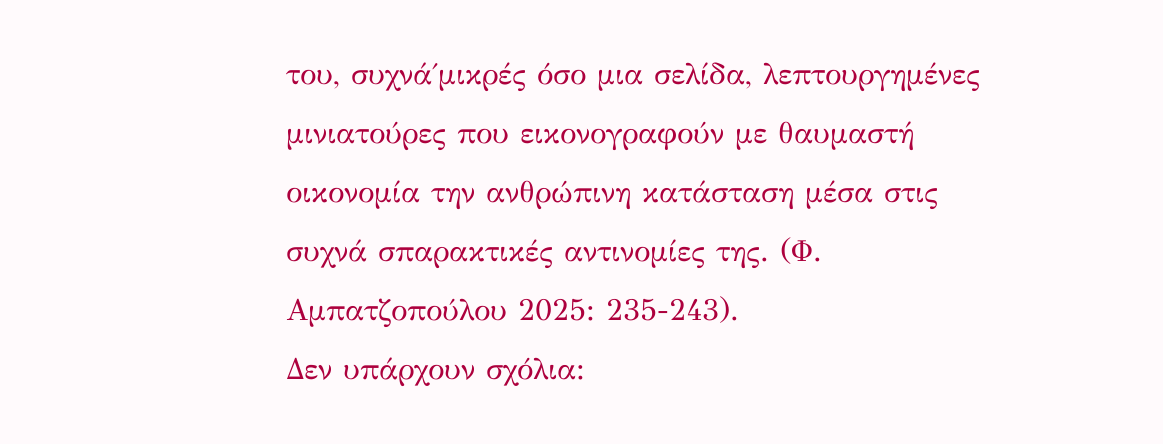του, συχνά΄μικρές όσο μια σελίδα, λεπτουργημένες μινιατούρες που εικονογραφούν με θαυμαστή οικονομία την ανθρώπινη κατάσταση μέσα στις συχνά σπαρακτικές αντινομίες της. (Φ. Αμπατζοπούλου 2025: 235-243).
Δεν υπάρχουν σχόλια: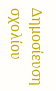Δημοσίευση σχολίου